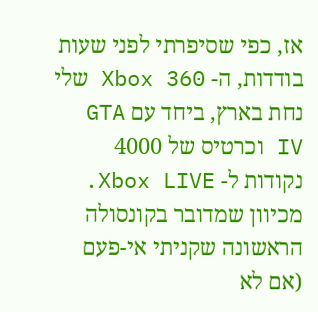אז, כפי שסיפרתי לפני שעות בודדות, ה- Xbox 360 שלי נחת בארץ, ביחד עם GTA IV וכרטיס של 4000 נקודות ל- Xbox LIVE. מכיוון שמדובר בקונסולה הראשונה שקניתי אי-פעם (אם לא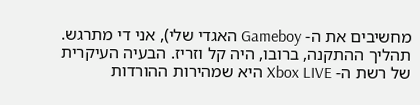מחשיבים את ה- Gameboy האגדי שלי), אני די מתרגש.
תהליך ההתקנה, ברובו, היה קל וזריז. הבעיה העיקרית של רשת ה- Xbox LIVE היא שמהירות ההורדות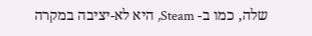שלה, כמו ב- Steam, היא לא-יציבה במקרה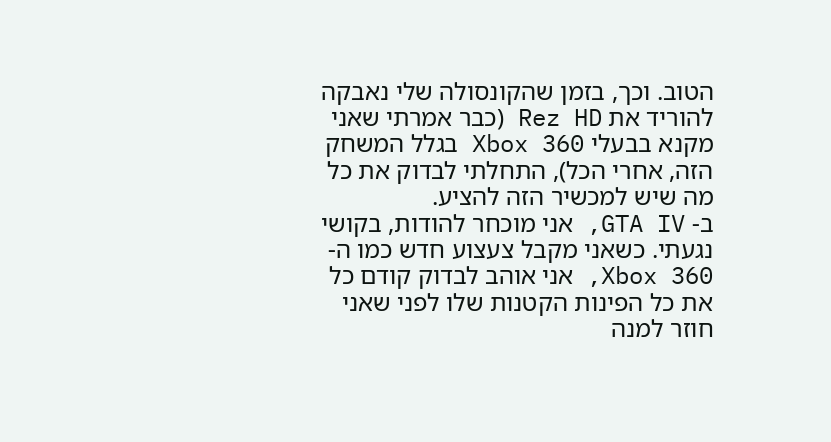הטוב. וכך, בזמן שהקונסולה שלי נאבקה להוריד את Rez HD (כבר אמרתי שאני מקנא בבעלי Xbox 360 בגלל המשחק הזה, אחרי הכל), התחלתי לבדוק את כל מה שיש למכשיר הזה להציע.
ב- GTA IV, אני מוכחר להודות, בקושי נגעתי. כשאני מקבל צעצוע חדש כמו ה- Xbox 360, אני אוהב לבדוק קודם כל את כל הפינות הקטנות שלו לפני שאני חוזר למנה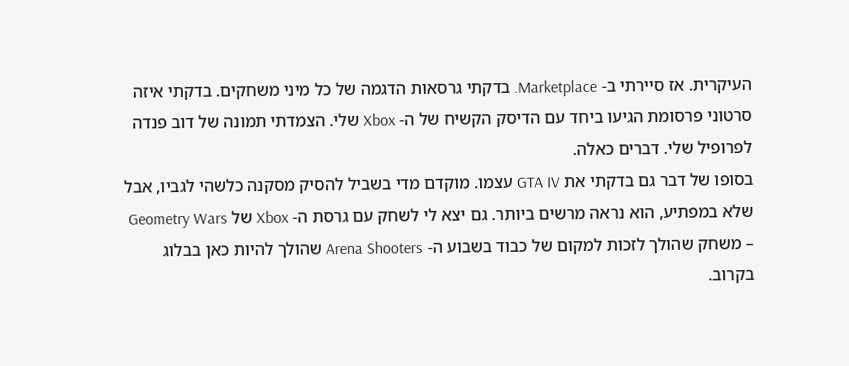העיקרית. אז סיירתי ב- Marketplace. בדקתי גרסאות הדגמה של כל מיני משחקים. בדקתי איזה סרטוני פרסומת הגיעו ביחד עם הדיסק הקשיח של ה- Xbox שלי. הצמדתי תמונה של דוב פנדה לפרופיל שלי. דברים כאלה.
בסופו של דבר גם בדקתי את GTA IV עצמו. מוקדם מדי בשביל להסיק מסקנה כלשהי לגביו, אבל שלא במפתיע, הוא נראה מרשים ביותר. גם יצא לי לשחק עם גרסת ה- Xbox של Geometry Wars – משחק שהולך לזכות למקום של כבוד בשבוע ה- Arena Shooters שהולך להיות כאן בבלוג בקרוב.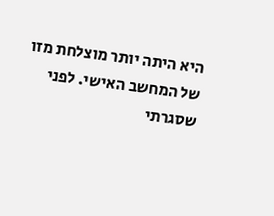היא היתה יותר מוצלחת מזו של המחשב האישי. לפני שסגרתי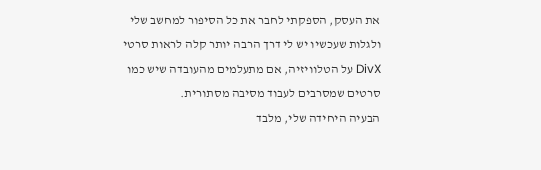את העסק, הספקתי לחבר את כל הסיפור למחשב שלי ולגלות שעכשיו יש לי דרך הרבה יותר קלה לראות סרטי DivX על הטלוויזיה, אם מתעלמים מהעובדה שיש כמו סרטים שמסרבים לעבוד מסיבה מסתורית.
הבעיה היחידה שלי, מלבד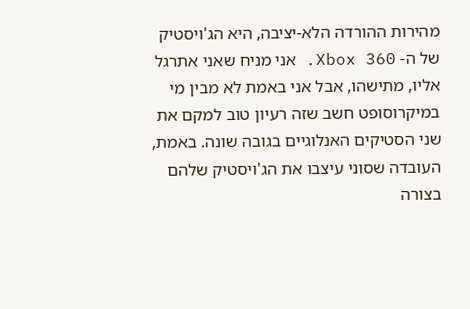מהירות ההורדה הלא-יציבה, היא הג'ויסטיק של ה- Xbox 360. אני מניח שאני אתרגל אליו, מתישהו, אבל אני באמת לא מבין מי במיקרוסופט חשב שזה רעיון טוב למקם את שני הסטיקים האנלוגיים בגובה שונה. באמת, העובדה שסוני עיצבו את הג'ויסטיק שלהם בצורה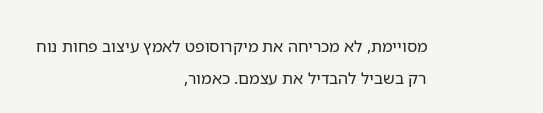מסויימת, לא מכריחה את מיקרוסופט לאמץ עיצוב פחות נוח רק בשביל להבדיל את עצמם. כאמור,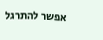אפשר להתרגל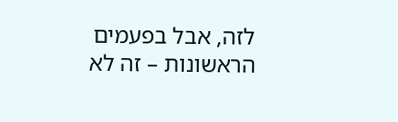לזה, אבל בפעמים הראשונות – זה לא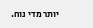יותר מדי נוח.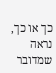כך או כך, נראה שמדובר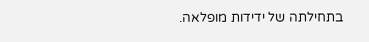בתחילתה של ידידות מופלאה.